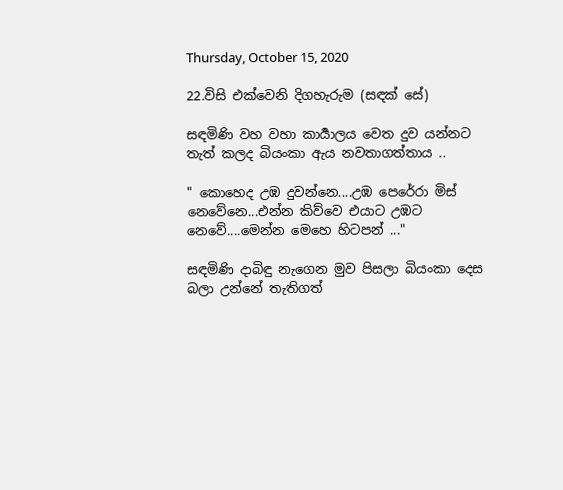Thursday, October 15, 2020

22.විසි එක්වෙනි දිගහැරුම (සඳක් සේ)

සඳමිණි වහ වහා කාර්‍යාලය වෙත දුව යන්නට තැත් කලද බියංකා ඇය නවතාගත්තාය ..

" කොහෙද උඹ දුවන්නෙ....උඹ පෙරේරා මිස් නෙවේනෙ...එන්න කිව්වෙ එයාට උඹට නෙවේ....මෙන්න මෙහෙ හිටපන් ..."

සඳමිණි දාබිඳු නැගෙන මුව පිසලා බියංකා දෙස බලා උන්නේ තැතිගත්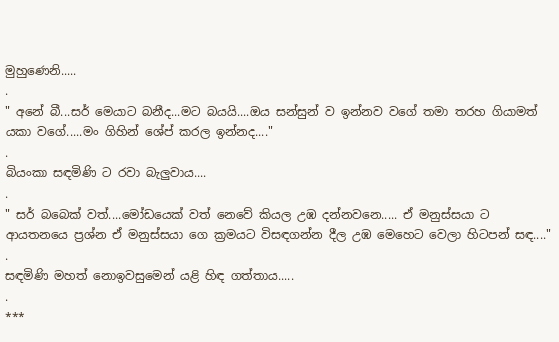මුහුණෙනි.....
.
" අනේ බී...සර් මෙයාට බනීද...මට බයයි....ඔය සන්සුන් ව ඉන්නව වගේ තමා තරහ ගියාමත් යකා වගේ.....මං ගිහින් ශේප් කරල ඉන්නද...."
.
බියංකා සඳමිණි ට රවා බැලුවාය....
.
" සර් බබෙක් වත්....මෝඩයෙක් වත් නෙවේ කියල උඹ දන්නවනෙ..... ඒ මනුස්සයා ට ආයතනයෙ ප්‍රශ්න ඒ මනුස්සයා ගෙ ක්‍රමයට විසඳගන්න දීල උඹ මෙහෙට වෙලා හිටපන් සඳ...."
.
සඳමිණි මහත් නොඉවසුමෙන් යළි හිඳ ගත්තාය.....
.
***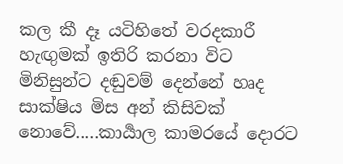කල කී දෑ යටිහිතේ වරදකාරී හැඟුමක් ඉතිරි කරනා විට මිනිසුන්ට දඬුවම් දෙන්නේ හෘද සාක්ෂිය මිස අන් කිසිවක් නොවේ.....කාර්‍යාල කාමරයේ දොරට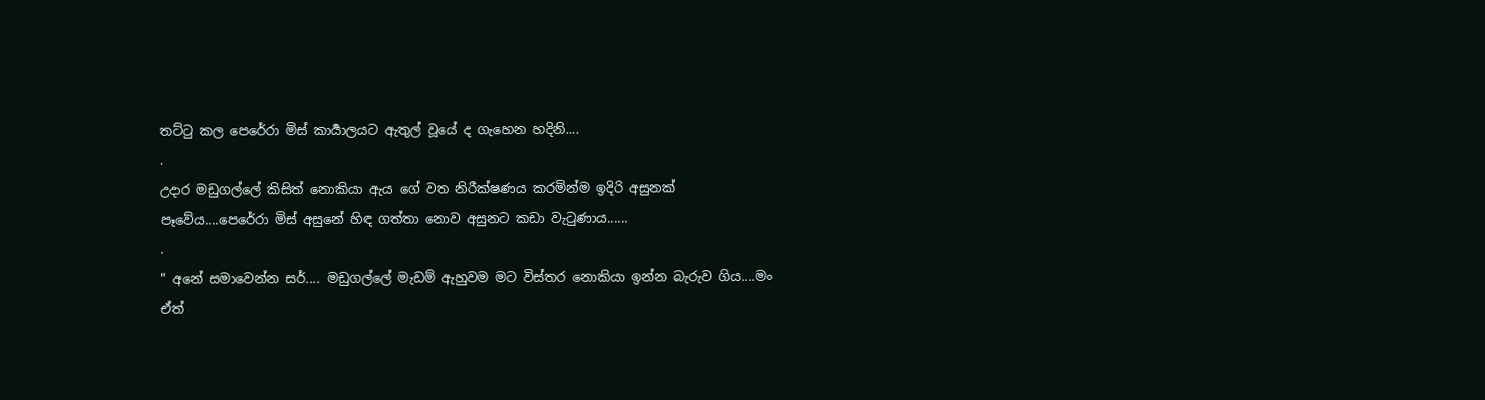තට්ටු කල පෙරේරා මිස් කාර්‍යාලයට ඇතුල් වූයේ ද ගැහෙන හදිනි....
.
උදාර මඩුගල්ලේ කිසිත් නොකියා ඇය ගේ වත නිරීක්ෂණය කරමින්ම ඉදිරි අසුනක් පෑවේය....පෙරේරා මිස් අසුනේ හිඳ ගත්තා නොව අසුනට කඩා වැටුණාය......
.
" අනේ සමාවෙන්න සර්.... මඩුගල්ලේ මැඩම් ඇහුවම මට විස්තර නොකියා ඉන්න බැරුව ගිය....මං ඒත්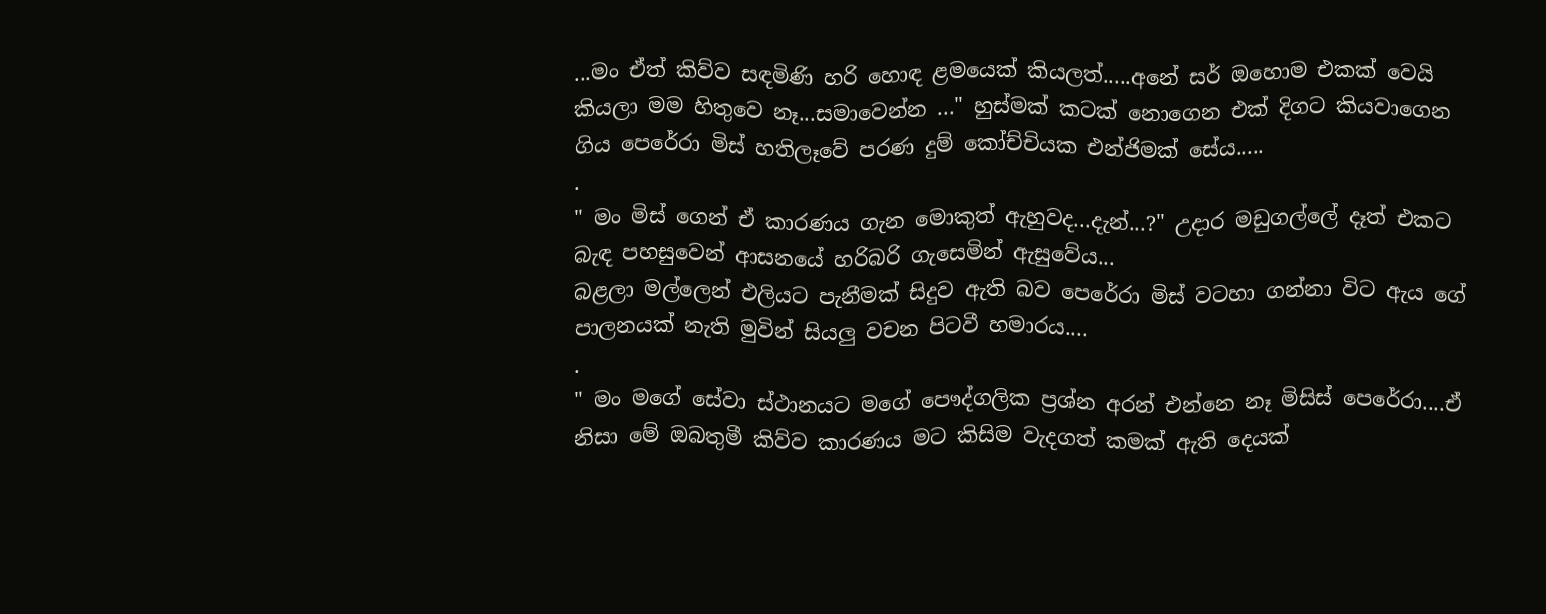...මං ඒත් කිව්ව සඳමිණි හරි හොඳ ළමයෙක් කියලත්.....අනේ සර් ඔහොම එකක් වෙයි කියලා මම හිතුවෙ නෑ...සමාවෙන්න ..." හුස්මක් කටක් නොගෙන එක් දිගට කියවාගෙන ගිය පෙරේරා මිස් හතිලෑවේ පරණ දුම් කෝච්චියක එන්ජිමක් සේය.....
.
" මං මිස් ගෙන් ඒ කාරණය ගැන මොකුත් ඇහුවද...දැන්...?" උදාර මඩුගල්ලේ දෑත් එකට බැඳ පහසුවෙන් ආසනයේ හරිබරි ගැසෙමින් ඇසුවේය...
බළලා මල්ලෙන් එලියට පැනීමක් සිදුව ඇති බව පෙරේරා මිස් වටහා ගන්නා විට ඇය ගේ පාලනයක් නැති මුවින් සියලු වචන පිටවී හමාරය....
.
" මං මගේ සේවා ස්ථානයට මගේ පෞද්ගලික ප්‍රශ්න අරන් එන්නෙ නෑ මිසිස් පෙරේරා....ඒ නිසා මේ ඔබතුමී කිව්ව කාරණය මට කිසිම වැදගත් කමක් ඇති දෙයක්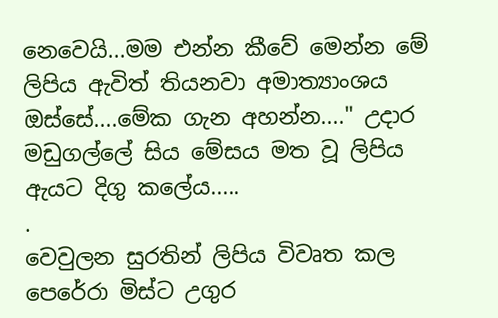නෙවෙයි...මම එන්න කීවේ මෙන්න මේ ලිපිය ඇවිත් තියනවා අමාත්‍යාංශය ඔස්සේ....මේක ගැන අහන්න...." උදාර මඩුගල්ලේ සිය මේසය මත වූ ලිපිය ඇයට දිගු කලේය.....
.
වෙවුලන සුරතින් ලිපිය විවෘත කල පෙරේරා මිස්ට උගුර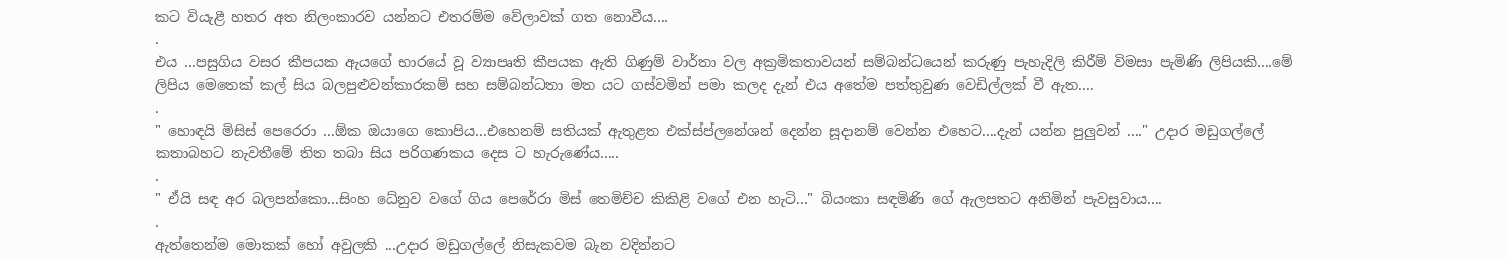කට වියැළී හතර අත නිලංකාරව යන්නට එතරම්ම වේලාවක් ගත නොවීය....
.
එය ...පසුගිය වසර කීපයක ඇයගේ භාරයේ වූ ව්‍යාපෘති කීපයක ඇති ගිණුම් වාර්තා වල අක්‍රමිකතාවයන් සම්බන්ධයෙන් කරුණු පැහැදිලි කිරීම් විමසා පැමිණි ලිපියකි....මේ ලිපිය මෙතෙක් කල් සිය බලපුළුවන්කාරකම් සහ සම්බන්ධතා මත යට ගස්වමින් පමා කලද දැන් එය අතේම පත්තුවුණ වෙඩිල්ලක් වී ඇත....
.
" හොඳයි මිසිස් පෙරෙරා ...ඕක ඔයාගෙ කොපිය...එහෙනම් සතියක් ඇතුළත එක්ස්ප්ලනේශන් දෙන්න සූදානම් වෙන්න එහෙට....දැන් යන්න පුලුවන් ...." උදාර මඩුගල්ලේ කතාබහට නැවතීමේ තිත තබා සිය පරිගණකය දෙස ට හැරුණේය.....
.
" ඒයි සඳ අර බලපන්කො...සිංහ ධේනුව වගේ ගිය පෙරේරා මිස් තෙමිච්ච කිකිළි වගේ එන හැටි..." බියංකා සඳමිණි ගේ ඇලපතට අනිමින් පැවසුවාය....
.
ඇත්තෙන්ම මොකක් හෝ අවුලකි ...උදාර මඩුගල්ලේ නිසැකවම බැන වදින්නට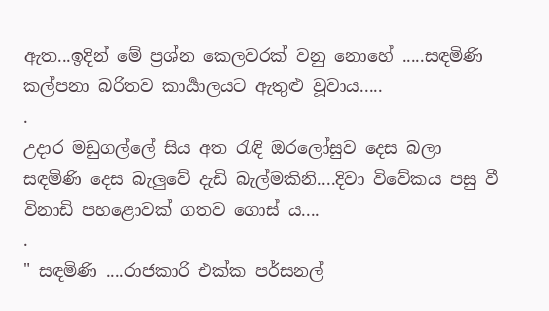ඇත...ඉදින් මේ ප්‍රශ්න කෙලවරක් වනු නොහේ .....සඳමිණි කල්පනා බරිතව කාර්‍යාලයට ඇතුළු වූවාය.....
.
උදාර මඩුගල්ලේ සිය අත රැඳි ඔරලෝසුව දෙස බලා සඳමිණි දෙස බැලුවේ දැඩි බැල්මකිනි....දිවා විවේකය පසු වී විනාඩි පහළොවක් ගතව ගොස් ය....
.
" සඳමිණි ....රාජකාරි එක්ක පර්සනල්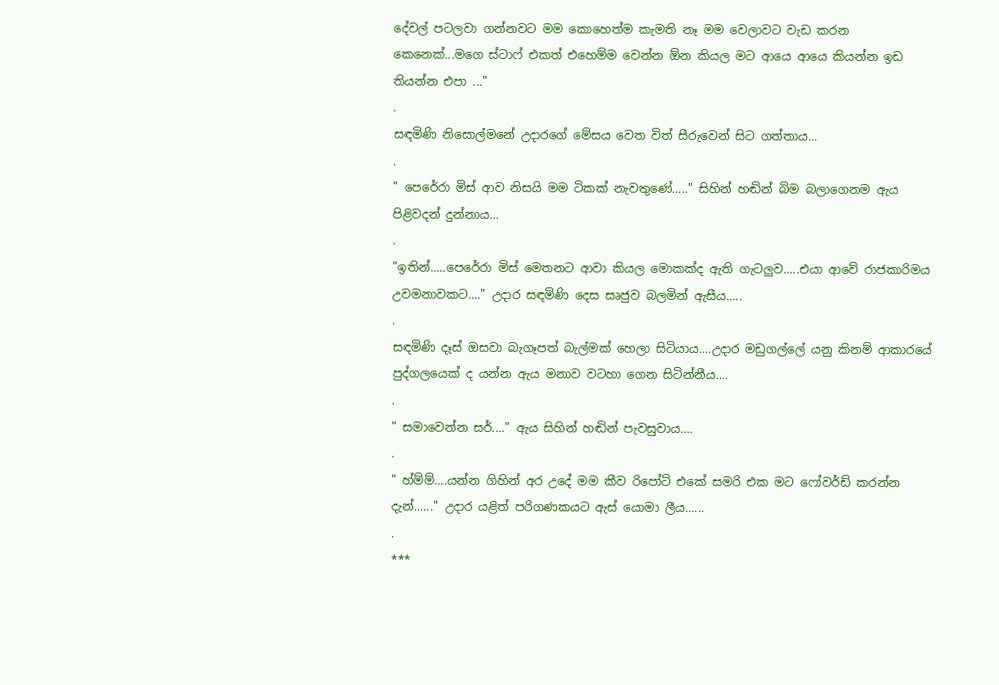දේවල් පටලවා ගන්නවට මම කොහෙත්ම කැමති නෑ මම වෙලාවට වැඩ කරන කෙනෙක්...මගෙ ස්ටාෆ් එකත් එහෙම්ම වෙන්න ඕන කියල මට ආයෙ ආයෙ කියන්න ඉඩ තියන්න එපා ..."
.
සඳමිණි නිසොල්මනේ උදාරගේ මේසය වෙත විත් සීරුවෙන් සිට ගත්තාය...
.
" පෙරේරා මිස් ආව නිසයි මම ටිකක් නැවතුණේ....." සිහින් හඬින් බිම බලාගෙනම ඇය පිළිවදන් දුන්නාය...
.
"ඉතින්.....පෙරේරා මිස් මෙතනට ආවා කියල මොකක්ද ඇති ගැටලුව.....එයා ආවේ රාජකාරිමය උවමනාවකට...." උදාර සඳමිණි දෙස සෘජුව බලමින් ඇසීය.....
.
සඳමිණි දෑස් ඔසවා බැගෑපත් බැල්මක් හෙලා සිටියාය....උදාර මඩුගල්ලේ යනු කිනම් ආකාරයේ පුද්ගලයෙක් ද යන්න ඇය මනාව වටහා ගෙන සිටින්නීය....
.
" සමාවෙන්න සර්...." ඇය සිහින් හඬින් පැවසුවාය....
.
" හ්ම්ම්....යන්න ගිහින් අර උදේ මම කීව රිපෝට් එකේ සමරි එක මට ෆෝවර්ඩ් කරන්න දැන්......" උදාර යළිත් පරිගණකයට ඇස් යොමා ලීය......
.
***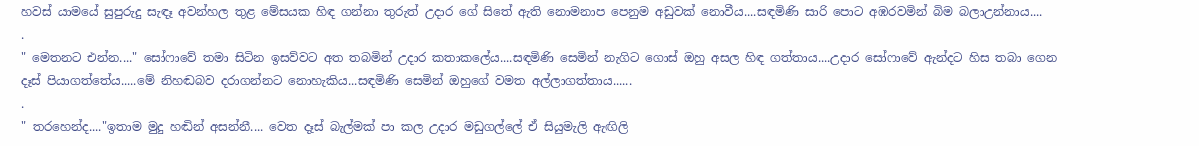හවස් යාමයේ සුපුරුදු සැඳෑ අවන්හල තුළ මේසයක හිඳ ගන්නා තුරුත් උදාර ගේ සිතේ ඇති නොමනාප පෙනුම අඩුවක් නොවීය....සඳමිණි සාරි පොට අඹරවමින් බිම බලාඋන්නාය....
.
" මෙතනට එන්න...." සෝෆාවේ තමා සිටින ඉසව්වට අත තබමින් උදාර කතාකලේය....සඳමිණි සෙමින් නැගිට ගොස් ඔහු අසල හිඳ ගත්තාය....උදාර සෝෆාවේ ඇන්දට හිස තබා ගෙන දෑස් පියාගත්තේය.....මේ නිහඬබව දරාගන්නට නොහැකිය...සඳමිණි සෙමින් ඔහුගේ වමත අල්ලාගත්තාය......
.
" තරහෙන්ද...."ඉතාම මුදු හඬින් අසන්නී.... වෙත දෑස් බැල්මක් පා කල උදාර මඩුගල්ලේ ඒ සියුමැලි ඇඟිලි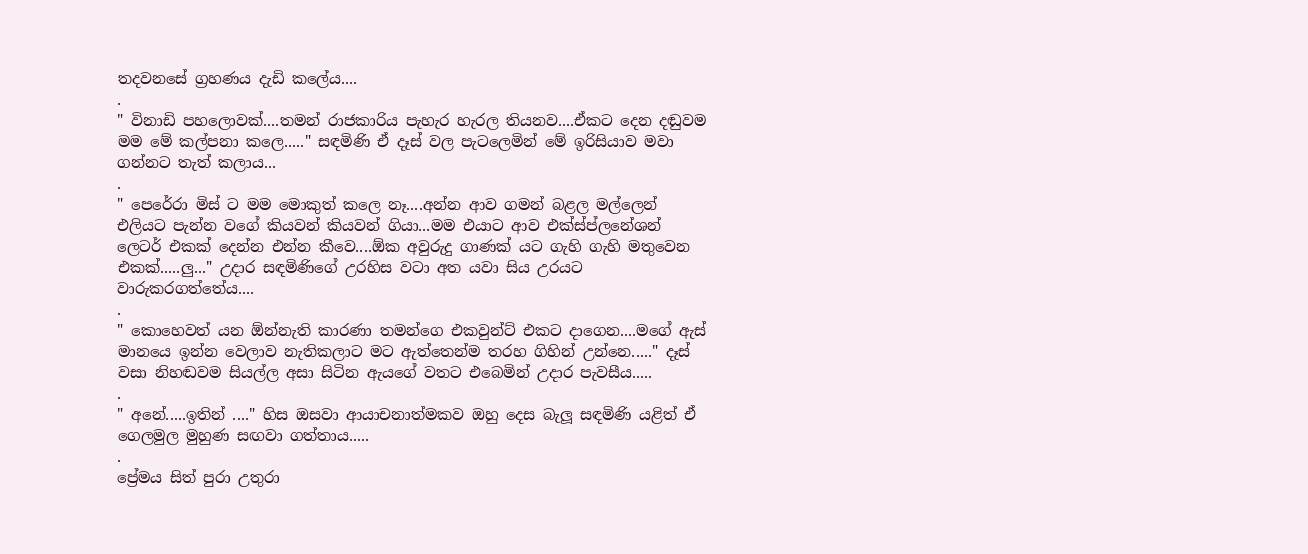තදවනසේ ග්‍රහණය දැඩි කලේය....
.
" විනාඩි පහලොවක්....තමන් රාජකාරිය පැහැර හැරල තියනව....ඒකට දෙන දඬුවම මම මේ කල්පනා කලෙ....." සඳමිණි ඒ දෑස් වල පැටලෙමින් මේ ඉරිසියාව මවා ගන්නට තැත් කලාය...
.
" පෙරේරා මිස් ට මම මොකුත් කලෙ නෑ....අන්න ආව ගමන් බළල මල්ලෙන් එලියට පැන්න වගේ කියවන් කියවන් ගියා...මම එයාට ආව එක්ස්ප්ලනේශන් ලෙටර් එකක් දෙන්න එන්න කීවෙ....ඕක අවුරුදු ගාණක් යට ගැහි ගැහි මතුවෙන එකක්.....ලු..." උදාර සඳමිණිගේ උරහිස වටා අත යවා සිය උරයට වාරුකරගත්තේය....
.
" කොහෙවත් යන ඕන්නැති කාරණා තමන්ගෙ එකවුන්ට් එකට දාගෙන....මගේ ඇස් මානයෙ ඉන්න වෙලාව නැතිකලාට මට ඇත්තෙන්ම තරහ ගිහින් උන්නෙ....." දෑස් වසා නිහඬවම සියල්ල අසා සිටින ඇයගේ වතට එබෙමින් උදාර පැවසීය.....
.
" අනේ.....ඉතින් ...." හිස ඔසවා ආයාචනාත්මකව ඔහු දෙස බැලූ සඳමිණි යළිත් ඒ ගෙලමුල මුහුණ සඟවා ගත්තාය.....
.
ප්‍රේමය සිත් පුරා උතුරා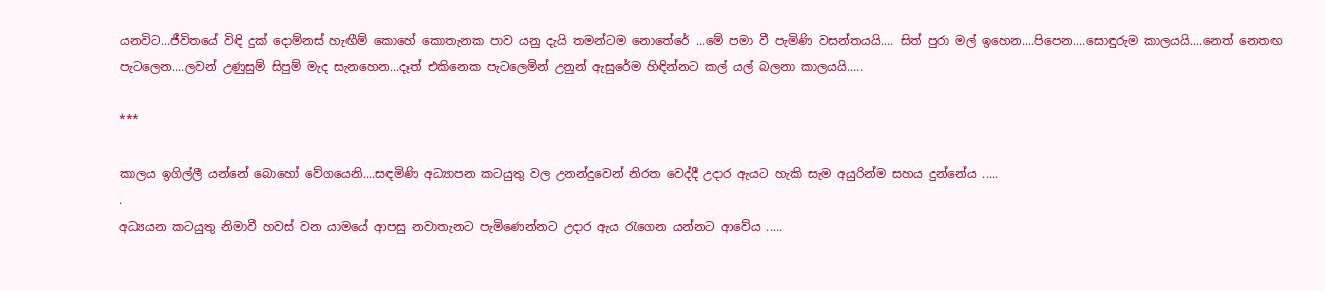යනවිට...ජීවිතයේ විඳි දුක් දොම්නස් හැඟීම් කොහේ කොතැනක පාව යනු දැයි තමන්ටම නොතේරේ ...මේ පමා වී පැමිණි වසන්තයයි.... සිත් පුරා මල් ඉහෙන....පිපෙන....සොඳුරුම කාලයයි....නෙත් නෙතඟ පැටලෙන....ලවන් උණුසුම් සිපුම් මැද සැනහෙන...දෑත් එකිනෙක පැටලෙමින් උනුන් ඇසුරේම හිඳින්නට කල් යල් බලනා කාලයයි.....

***

කාලය ඉගිල්ලී යන්නේ බොහෝ වේගයෙනි....සඳමිණි අධ්‍යාපන කටයුතු වල උනන්දුවෙන් නිරත වෙද්දී උදාර ඇයට හැකි සැම අයුරින්ම සහය දුන්නේය .....
.
අධ්‍යයන කටයුතු නිමාවී හවස් වන යාමයේ ආපසු නවාතැනට පැමිණෙන්නට උදාර ඇය රැගෙන යන්නට ආවේය .....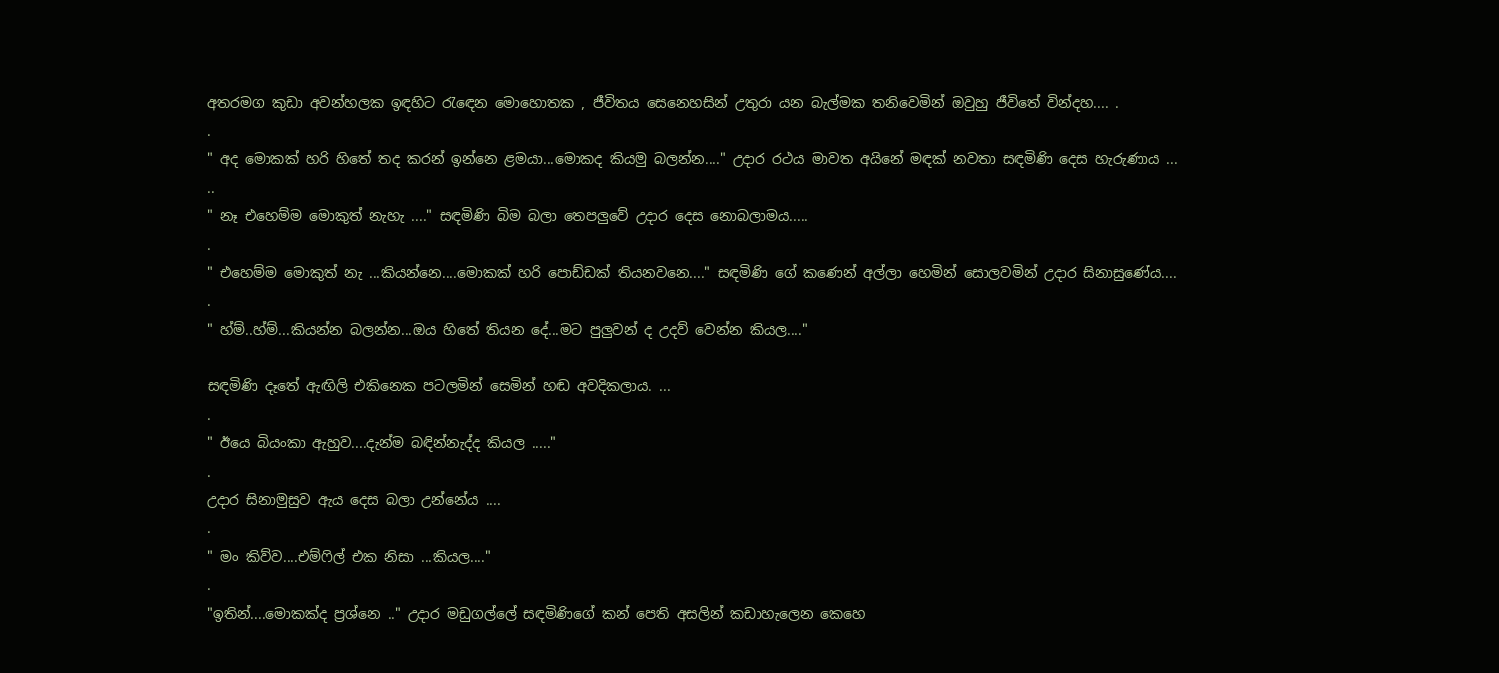අතරමග කුඩා අවන්හලක ඉඳහිට රැඳෙන මොහොතක , ජීවිතය සෙනෙහසින් උතුරා යන බැල්මක තනිවෙමින් ඔවුහු ජීවිතේ වින්දහ.... .
.
" අද මොකක් හරි හිතේ තද කරන් ඉන්නෙ ළමයා...මොකද කියමු බලන්න...." උදාර රථය මාවත අයිනේ මඳක් නවතා සඳමිණි දෙස හැරුණාය ...
..
" නෑ එහෙම්ම මොකුත් නැහැ ...." සඳමිණි බිම බලා තෙපලුවේ උදාර දෙස නොබලාමය.....
.
" එහෙම්ම මොකුත් නැ ...කියන්නෙ....මොකක් හරි පොඩ්ඩක් තියනවනෙ...." සඳමිණි ගේ කණෙන් අල්ලා හෙමින් සොලවමින් උදාර සිනාසුණේය....
.
" හ්ම්..හ්ම්...කියන්න බලන්න...ඔය හිතේ තියන දේ...මට පුලුවන් ද උදව් වෙන්න කියල...."

සඳමිණි දෑතේ ඇඟිලි එකිනෙක පටලමින් සෙමින් හඬ අවදිකලාය. ...
.
" ඊයෙ බියංකා ඇහුව....දැන්ම බඳින්නැද්ද කියල ....."
.
උදාර සිනාමුසුව ඇය දෙස බලා උන්නේය ....
.
" මං කිව්ව....එම්ෆිල් එක නිසා ...කියල...."
.
"ඉතින්....මොකක්ද ප්‍රශ්නෙ .." උදාර මඩුගල්ලේ සඳමිණිගේ කන් පෙති අසලින් කඩාහැලෙන කෙහෙ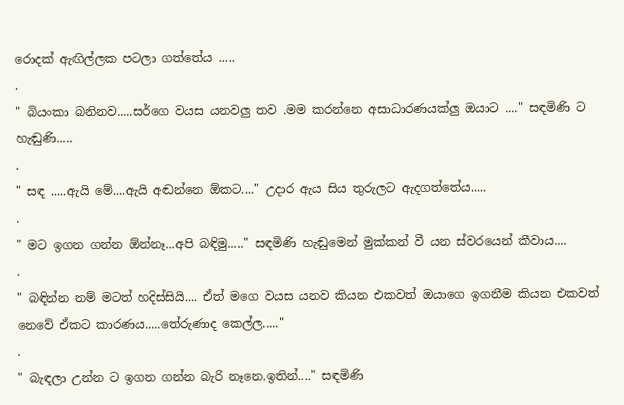රොදක් ඇඟිල්ලක පටලා ගත්තේය .....
.
" බියංකා බනිනව.....සර්ගෙ වයස යනවලු තව .මම කරන්නෙ අසාධාරණයක්ලු ඔයාට ...." සඳමිණි ට හැඬුණි.....
.
" සඳ .....ඇයි මේ....ඇයි අඬන්නෙ ඕකට...." උදාර ඇය සිය තුරුලට ඇදගත්තේය.....
.
" මට ඉගන ගන්න ඕන්නෑ...අපි බඳිමු....." සඳමිණි හැඬුමෙන් මුක්කන් වී යන ස්වරයෙන් කීවාය....
.
" බඳින්න නම් මටත් හදිස්සියි.... ඒත් මගෙ වයස යනව කියන එකවත් ඔයාගෙ ඉගනීම කියන එකවත් නෙවේ ඒකට කාරණය.....තේරුණාද කෙල්ල....."
.
" බැඳලා උන්න ට ඉගන ගන්න බැරි නෑනෙ.ඉතින්...." සඳමිණි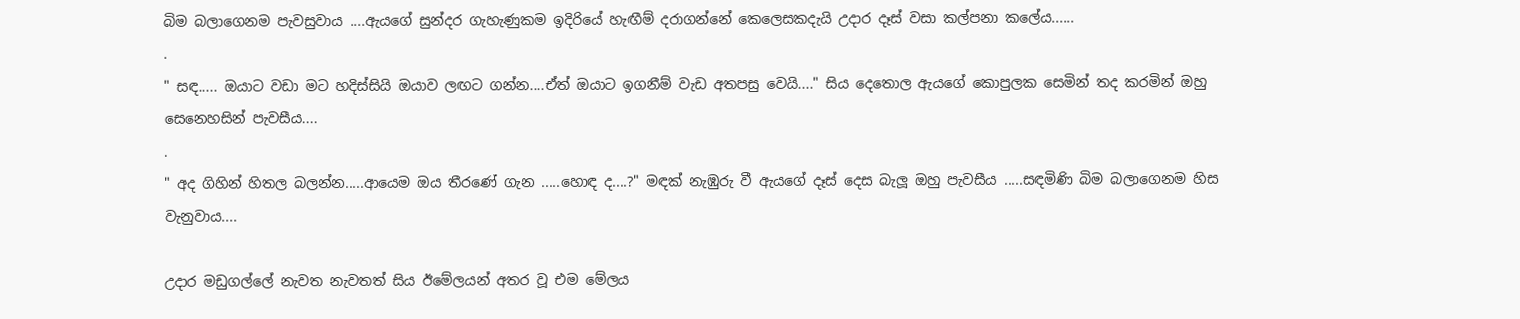බිම බලාගෙනම පැවසුවාය ....ඇයගේ සුන්දර ගැහැණුකම ඉදිරියේ හැඟීම් දරාගන්නේ කෙලෙසකදැයි උදාර දෑස් වසා කල්පනා කලේය......
.
" සඳ..... ඔයාට වඩා මට හදිස්සියි ඔයාව ලඟට ගන්න....ඒත් ඔයාට ඉගනීම් වැඩ අතපසු වෙයි...." සිය දෙතොල ඇයගේ කොපුලක සෙමින් තද කරමින් ඔහු සෙනෙහසින් පැවසීය....
.
" අද ගිහින් හිතල බලන්න.....ආයෙම ඔය තීරණේ ගැන .....හොඳ ද....?" මඳක් නැඹුරු වී ඇයගේ දෑස් දෙස බැලූ ඔහු පැවසීය .....සඳමිණි බිම බලාගෙනම හිස වැනුවාය....

උදාර මඩුගල්ලේ නැවත නැවතත් සිය ඊමේලයන් අතර වූ එම මේලය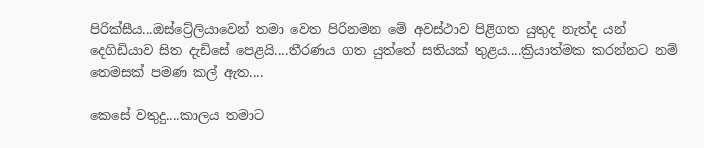පිරික්සීය...ඔස්ට්‍රේලියාවෙන් තමා වෙත පිරිනමන මේ අවස්ථාව පිළිගත යුතුද නැත්ද යන් දෙගිඩියාව සිත දැඩිසේ පෙළයි....තීරණය ගත යුත්තේ සතියක් තුළය....ක්‍රියාත්මක කරන්නට නම් තෙමසක් පමණ කල් ඇත....

කෙසේ වතුදු....කාලය තමාට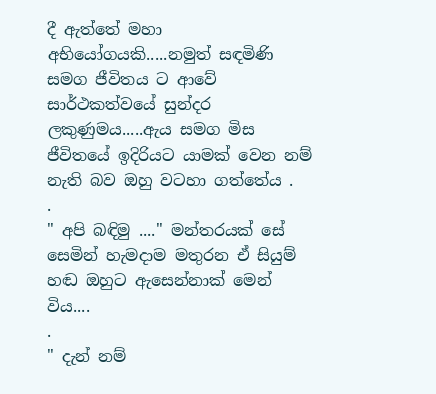දී ඇත්තේ මහා අභියෝගයකි.....නමුත් සඳමිණි සමග ජීවිතය ට ආවේ සාර්ථකත්වයේ සුන්දර ලකුණුමය.....ඇය සමග මිස ජීවිතයේ ඉදිරියට යාමක් වෙන නම් නැති බව ඔහු වටහා ගත්තේය .
.
" අපි බඳිමු ...." මන්තරයක් සේ සෙමින් හැමදාම මතුරන ඒ සියුම් හඬ ඔහුට ඇසෙන්නාක් මෙන් විය....
.
" දැන් නම්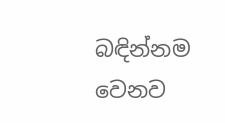බඳින්නම වෙනව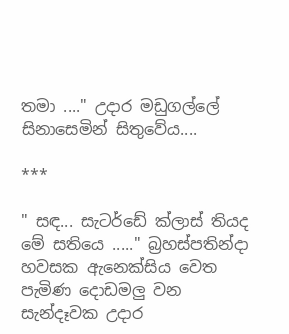තමා ...." උදාර මඩුගල්ලේ සිනාසෙමින් සිතුවේය....

***

" සඳ... සැටර්ඩේ ක්ලාස් තියද මේ සතියෙ ....." බ්‍රහස්පතින්දා හවසක ඇනෙක්සිය වෙත පැමිණ දොඩමලු වන සැන්දෑවක උදාර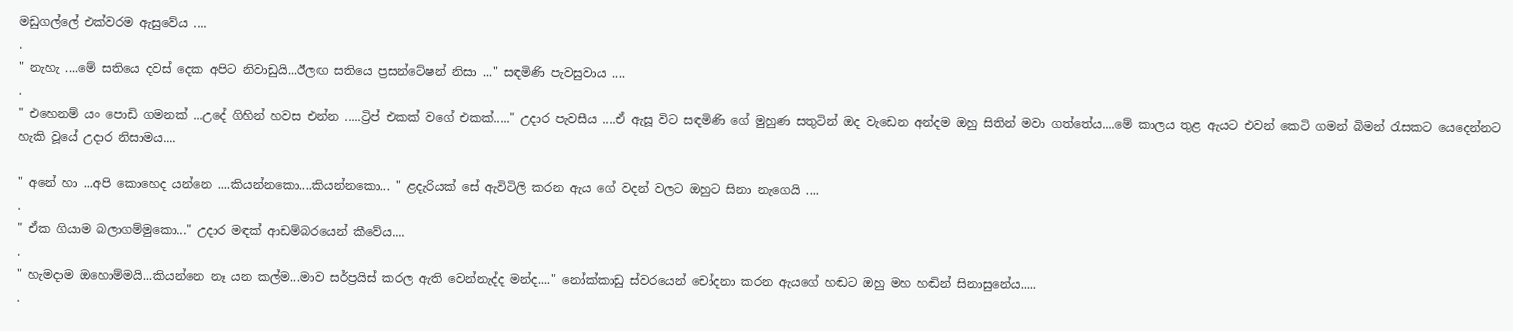මඩුගල්ලේ එක්වරම ඇසුවේය ....
.
" නැහැ ....මේ සතියෙ දවස් දෙක අපිට නිවාඩුයි...ඊලඟ සතියෙ ප්‍රසන්ටේෂන් නිසා ..." සඳමිණි පැවසුවාය ....
.
" එහෙනම් යං පොඩි ගමනක් ...උදේ ගිහින් හවස එන්න .....ට්‍රිප් එකක් වගේ එකක්....." උදාර පැවසීය ....ඒ ඇසූ විට සඳමිණි ගේ මුහුණ සතුටින් ඔද වැඩෙන අන්දම ඔහු සිතින් මවා ගත්තේය....මේ කාලය තුළ ඇයට එවන් කෙටි ගමන් බිමන් රැසකට යෙදෙන්නට හැකි වූයේ උදාර නිසාමය....

" අනේ හා ...අපි කොහෙද යන්නෙ ....කියන්නකො....කියන්නකො... " ළදැරියක් සේ ඇවිටිලි කරන ඇය ගේ වදන් වලට ඔහුට සිනා නැගෙයි ....
.
" ඒක ගියාම බලාගම්මුකො..." උදාර මඳක් ආඩම්බරයෙන් කීවේය....
.
" හැමදාම ඔහොම්මයි...කියන්නෙ නෑ යන කල්ම...මාව සර්ප්‍රයිස් කරල ඇති වෙන්නැද්ද මන්ද...." නෝක්කාඩු ස්වරයෙන් චෝදනා කරන ඇයගේ හඬට ඔහු මහ හඬින් සිනාසුනේය.....
.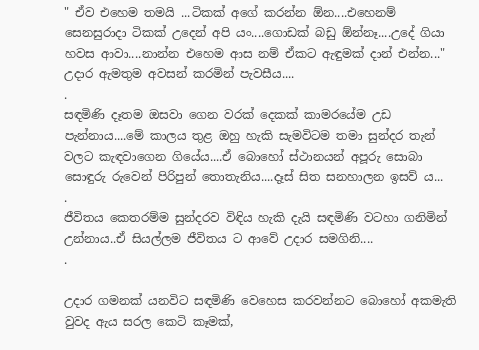" ඒව එහෙම තමයි ...ටිකක් අගේ කරන්න ඕන....එහෙනම් සෙනසුරාදා ටිකක් උදෙන් අපි යං....ගොඩක් බඩු ඕන්නෑ....උදේ ගියා හවස ආවා....නාන්න එහෙම ආස නම් ඒකට ඇඳුමක් දාන් එන්න..." උදාර ඇමතුම අවසන් කරමින් පැවසීය....
.
සඳමිණි දෑතම ඔසවා ගෙන වරක් දෙකක් කාමරයේම උඩ පැන්නාය....මේ කාලය තුළ ඔහු හැකි සැමවිටම තමා සුන්දර තැන් වලට කැඳවාගෙන ගියේය....ඒ බොහෝ ස්ථානයන් අපූරු සොබා සොඳුරු රුවෙන් පිරිපුන් තොතැනිය....දෑස් සිත සනහාලන ඉසව්‍ ය...
.
ජීවිතය කෙතරම්ම සුන්දරව විඳිය හැකි දැයි සඳමිණි වටහා ගනිමින් උන්නාය..ඒ සියල්ලම ජීවිතය ට ආවේ උදාර සමගිනි....
.

උදාර ගමනක් යනවිට සඳමිණි වෙහෙස කරවන්නට බොහෝ අකමැති වුවද ඇය සරල කෙටි කෑමක්,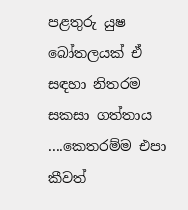පළතුරු යුෂ බෝතලයක් ඒ සඳහා නිතරම සකසා ගත්තාය ....කෙතරම්ම එපා කීවත්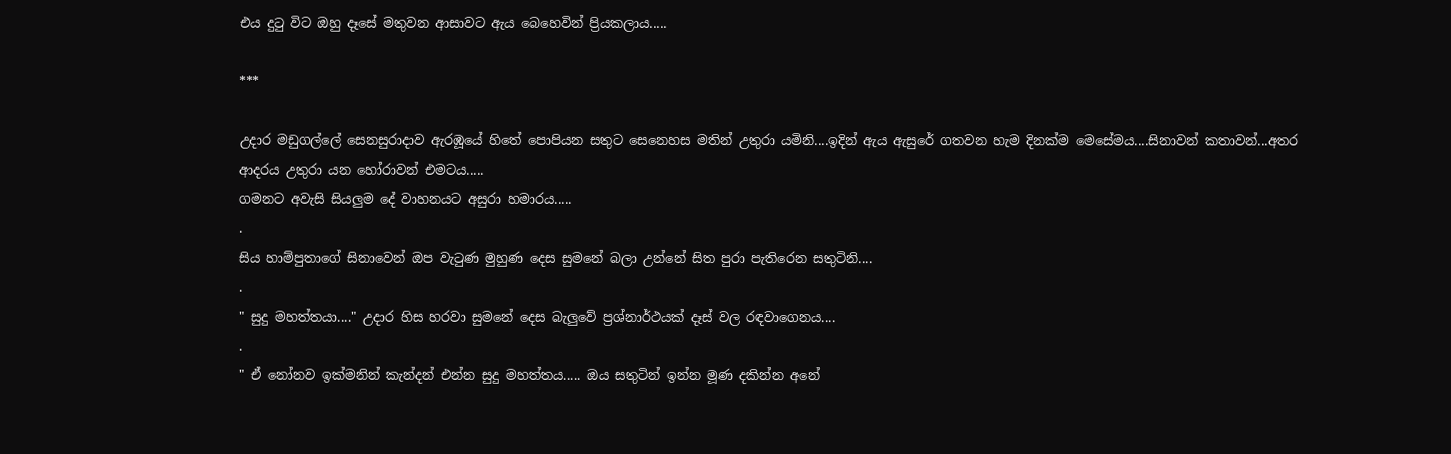එය දුටු විට ඔහු දෑසේ මතුවන ආසාවට ඇය බෙහෙවින් ප්‍රියකලාය.....

***

උදාර මඩුගල්ලේ සෙනසුරාදාව ඇරඹූයේ හිතේ පොපියන සතුට සෙනෙහස මතින් උතුරා යමිනි....ඉදින් ඇය ඇසුරේ ගතවන හැම දිනක්ම මෙසේමය....සිනාවන් කතාවන්...අතර ආදරය උතුරා යන හෝරාවන් එමටය.....
ගමනට අවැසි සියලුම දේ වාහනයට අසුරා හමාරය.....
.
සිය හාම්පුතාගේ සිනාවෙන් ඔප වැටුණ මුහුණ දෙස සුමනේ බලා උන්නේ සිත පුරා පැතිරෙන සතුටිනි....
.
" සුදු මහත්තයා...." උදාර හිස හරවා සුමනේ දෙස බැලුවේ ප්‍රශ්නාර්ථයක් දෑස් වල රඳවාගෙනය....
.
" ඒ නෝනව ඉක්මනින් කැන්දන් එන්න සුදු මහත්තය..... ඔය සතුටින් ඉන්න මූණ දකින්න අනේ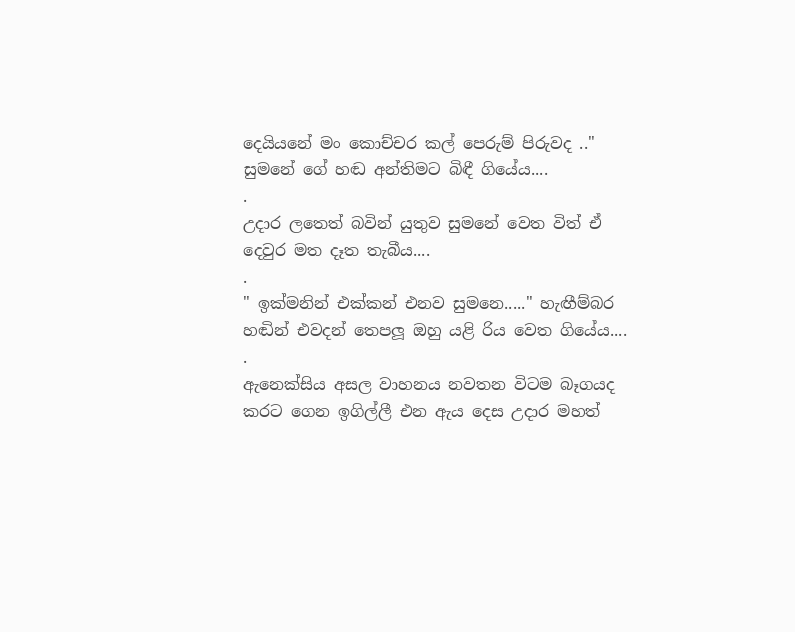දෙයියනේ මං කොච්චර කල් පෙරුම් පිරුවද .."
සුමනේ ගේ හඬ අන්තිමට බිඳී ගියේය....
.
උදාර ලතෙත් බවින් යුතුව සුමනේ වෙත විත් ඒ දෙවුර මත දෑත තැබීය....
.
" ඉක්මනින් එක්කන් එනව සුමනෙ....." හැඟීම්බර හඬින් එවදන් තෙපලූ ඔහු යළි රිය වෙත ගියේය....
.
ඇනෙක්සිය අසල වාහනය නවතන විටම බෑගයද කරට ගෙන ඉගිල්ලී එන ඇය දෙස උදාර මහත්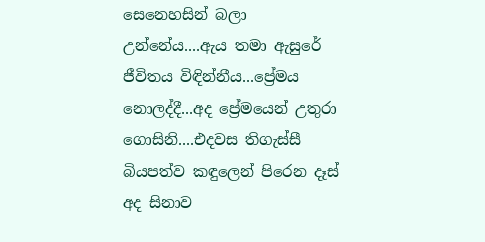සෙනෙහසින් බලා උන්නේය....ඇය තමා ඇසුරේ ජීවිතය විඳින්නීය...ප්‍රේමය නොලද්දී...අද ප්‍රේමයෙන් උතුරා ගොසිනි....එදවස තිගැස්සී බියපත්ව කඳුලෙන් පිරෙන දෑස් අද සිනාව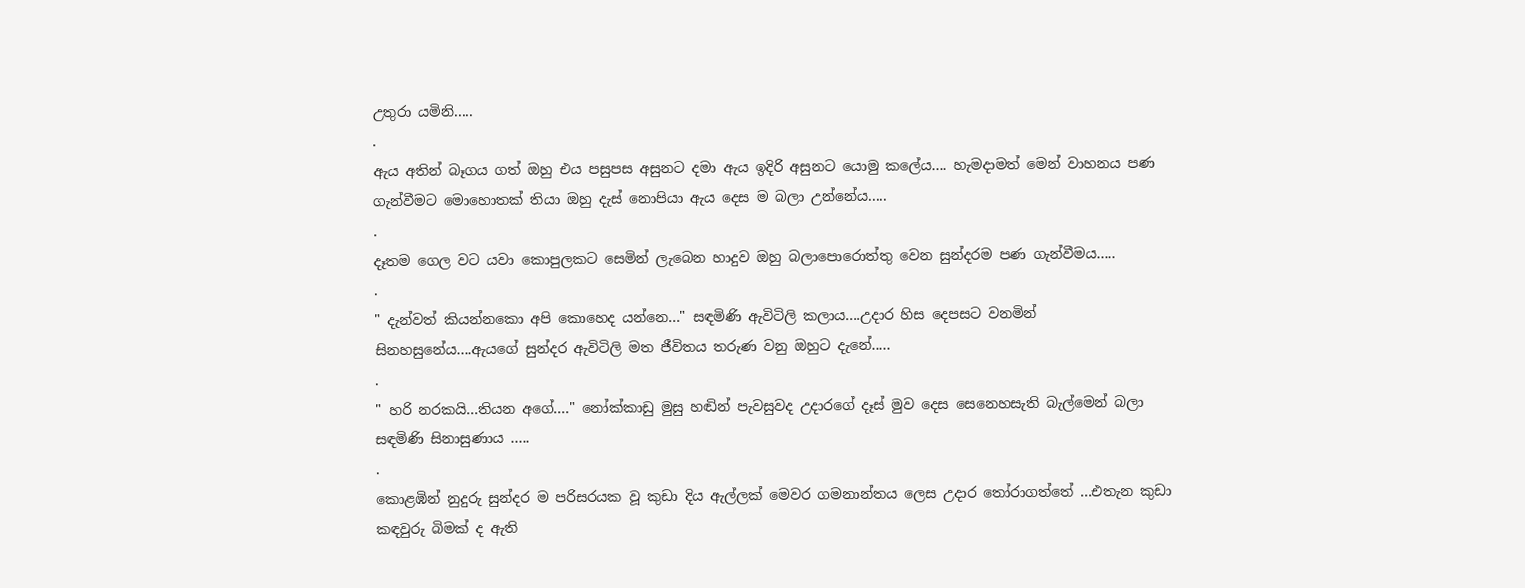උතුරා යමිනි.....
.
ඇය අතින් බෑගය ගත් ඔහු එය පසුපස අසුනට දමා ඇය ඉදිරි අසුනට යොමු කලේය.... හැමදාමත් මෙන් වාහනය පණ ගැන්වීමට මොහොතක් තියා ඔහු දැස් නොපියා ඇය දෙස ම බලා උන්නේය.....
.
දෑතම ගෙල වට යවා කොපුලකට සෙමින් ලැබෙන හාදුව ඔහු බලාපොරොත්තු වෙන සුන්දරම පණ ගැන්වීමය.....
.
" දැන්වත් කියන්නකො අපි කොහෙද යන්නෙ..." සඳමිණි ඇවිටිලි කලාය....උදාර හිස දෙපසට වනමින් සිනහසුනේය....ඇයගේ සුන්දර ඇවිටිලි මත ජීවිතය තරුණ වනු ඔහුට දැනේ.....
.
" හරි නරකයි...තියන අගේ...." නෝක්කාඩු මුසු හඬින් පැවසුවද උදාරගේ දෑස් මුව දෙස සෙනෙහසැති බැල්මෙන් බලා සඳමිණි සිනාසුණාය .....
.
කොළඹින් නුදුරු සුන්දර ම පරිසරයක වූ කුඩා දිය ඇල්ලක් මෙවර ගමනාන්තය ලෙස උදාර තෝරාගත්තේ ...එතැන කුඩා කඳවුරු බිමක් ද ඇති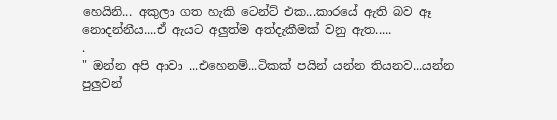හෙයිනි... අකුලා ගත හැකි ටෙන්ට් එක...කාරයේ ඇති බව ඈ නොදන්නීය....ඒ ඇයට අලුත්ම අත්දැකීමක් වනු ඇත.....
.
" ඔන්න අපි ආවා ...එහෙනම්...ටිකක් පයින් යන්න තියනව...යන්න පුලුවන්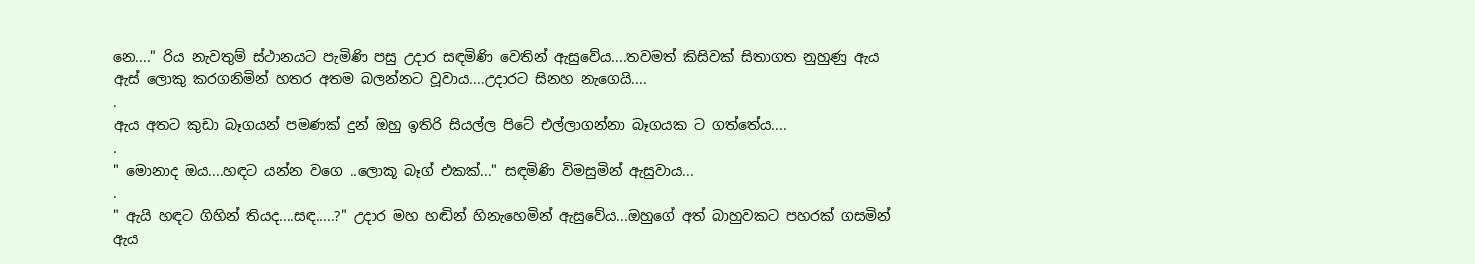නෙ...." රිය නැවතුම් ස්ථානයට පැමිණි පසු උදාර සඳමිණි වෙතින් ඇසුවේය....තවමත් කිසිවක් සිතාගත නුහුණු ඇය ඇස් ලොකු කරගනිමින් හතර අතම බලන්නට වූවාය....උදාරට සිනහ නැගෙයි....
.
ඇය අතට කුඩා බෑගයන් පමණක් දුන් ඔහු ඉතිරි සියල්ල පිටේ එල්ලාගන්නා බෑගයක ට ගත්තේය....
.
" මොනාද ඔය....හඳට යන්න වගෙ ..ලොකූ බෑග් එකක්..." සඳමිණි විමසුමින් ඇසුවාය...
.
" ඇයි හඳට ගිහින් තියද....සඳ.....?" උදාර මහ හඬින් හිනැහෙමින් ඇසුවේය...ඔහුගේ අත් බාහුවකට පහරක් ගසමින් ඇය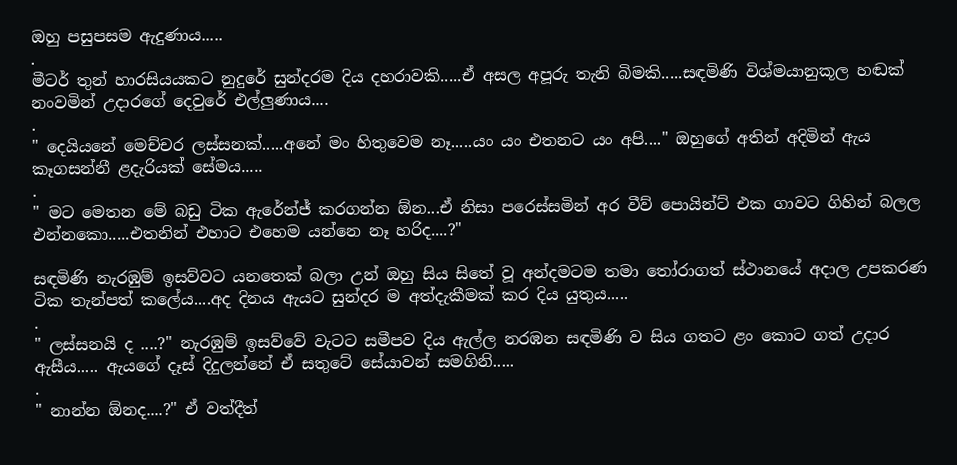ඔහු පසුපසම ඇදුණාය.....
.
මීටර් තුන් හාරසියයකට නුදුරේ සුන්දරම දිය දහරාවකි.....ඒ අසල අපූරු තැනි බිමකි.....සඳමිණි විශ්මයානුකූල හඬක් නංවමින් උදාරගේ දෙවුරේ එල්ලුණාය....
.
" දෙයියනේ මෙච්චර ලස්සනක්.....අනේ මං හිතුවෙම නෑ.....යං යං එතනට යං අපි...." ඔහුගේ අතින් අදිමින් ඇය කෑගසන්නී ළදැරියක් සේමය.....
.
" මට මෙතන මේ බඩු ටික ඇරේන්ජ් කරගන්න ඕන...ඒ නිසා පරෙස්සමින් අර වීව් පොයින්ට් එක ගාවට ගිහින් බලල එන්නකො.....එතනින් එහාට එහෙම යන්නෙ නෑ හරිද....?"

සඳමිණි නැරඹුම් ඉසව්වට යනතෙක් බලා උන් ඔහු සිය සිතේ වූ අන්දමටම තමා තෝරාගත් ස්ථානයේ අදාල උපකරණ ටික තැන්පත් කලේය....අද දිනය ඇයට සුන්දර ම අත්දැකීමක් කර දිය යුතුය.....
.
" ලස්සනයි ද ....?" නැරඹුම් ඉසව්වේ වැටට සමීපව දිය ඇල්ල නරඹන සඳමිණි ව සිය ගතට ළං කොට ගත් උදාර ඇසීය..... ඇයගේ දෑස් දිදුලන්නේ ඒ සතුටේ සේයාවන් සමගිනි.....
.
" නාන්න ඕනද....?" ඒ වත්දීත්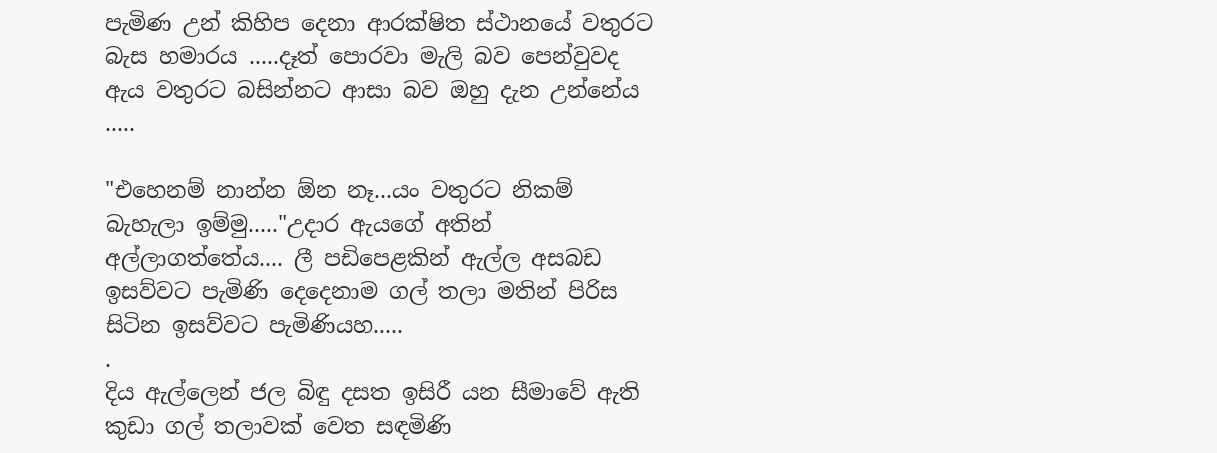පැමිණ උන් කිහිප දෙනා ආරක්ෂිත ස්ථානයේ වතුරට බැස හමාරය .....දෑත් පොරවා මැලි බව පෙන්වුවද ඇය වතුරට බසින්නට ආසා බව ඔහු දැන උන්නේය .....

"එහෙනම් නාන්න ඕන නෑ...යං වතුරට නිකම් බැහැලා ඉම්මු....."උදාර ඇයගේ අතින් අල්ලාගත්තේය.... ලී පඩිපෙළකින් ඇල්ල අසබඩ ඉසව්වට පැමිණි දෙදෙනාම ගල් තලා මතින් පිරිස සිටින ඉසව්වට පැමිණියහ.....
.
දිය ඇල්ලෙන් ජල බිඳු දසත ඉසිරී යන සීමාවේ ඇති කුඩා ගල් තලාවක් වෙත සඳමිණි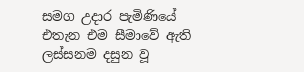සමග උදාර පැමිණියේ එතැන එම සීමාවේ ඇති ලස්සනම දසුන වූ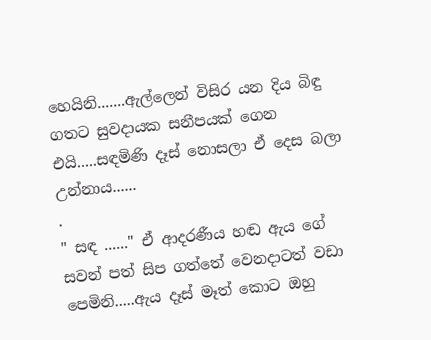හෙයිනි.......ඇල්ලෙන් විසිර යන දිය බිඳු ගතට සුවදායක සනීපයක් ගෙන එයි.....සඳමිණි දෑස් නොසලා ඒ දෙස බලා උන්නාය......
.
" සඳ ......" ඒ ආදරණීය හඬ ඇය ගේ සවන් පත් සිප ගත්තේ වෙනදාටත් වඩා පෙමිනි.....ඇය දෑස් මෑත් කොට ඔහු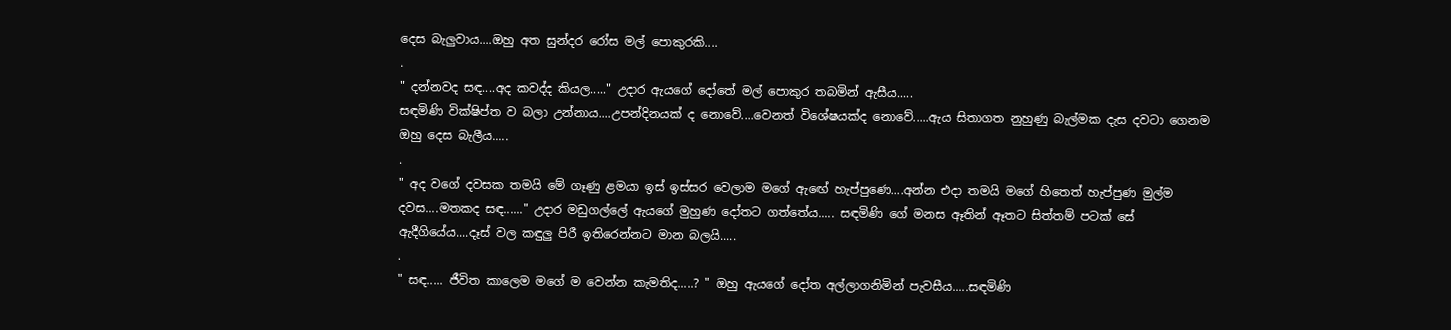දෙස බැලුවාය....ඔහු අත සුන්දර රෝස මල් පොකුරකි....
.
" දන්නවද සඳ....අද කවද්ද කියල....." උදාර ඇයගේ දෝතේ මල් පොකුර තබමින් ඇසීය.....
සඳමිණි වික්ෂිප්ත ව බලා උන්නාය....උපන්දිනයක් ද නොවේ....වෙනත් විශේෂයක්ද නොවේ.....ඇය සිතාගත නුහුණු බැල්මක දැස දවටා ගෙනම ඔහු දෙස බැලීය.....
.
" අද වගේ දවසක තමයි මේ ගෑණු ළමයා ඉස් ඉස්‍සර වෙලාම මගේ ඇඟේ හැප්පුණෙ....අන්න එදා තමයි මගේ හිතෙත් හැප්පුණ මුල්ම දවස....මතකද සඳ......" උදාර මඩුගල්ලේ ඇයගේ මුහුණ දෝතට ගත්තේය..... සඳමිණි ගේ මනස ඈතින් ඈතට සිත්තම් පටක් සේ ඇදීගියේය....දෑස් වල කඳුලු පිරී ඉතිරෙන්නට මාන බලයි.....
.
" සඳ..... ජීවිත කාලෙම මගේ ම වෙන්න කැමතිද.....? " ඔහු ඇයගේ දෝත අල්ලාගනිමින් පැවසීය.....සඳමිණි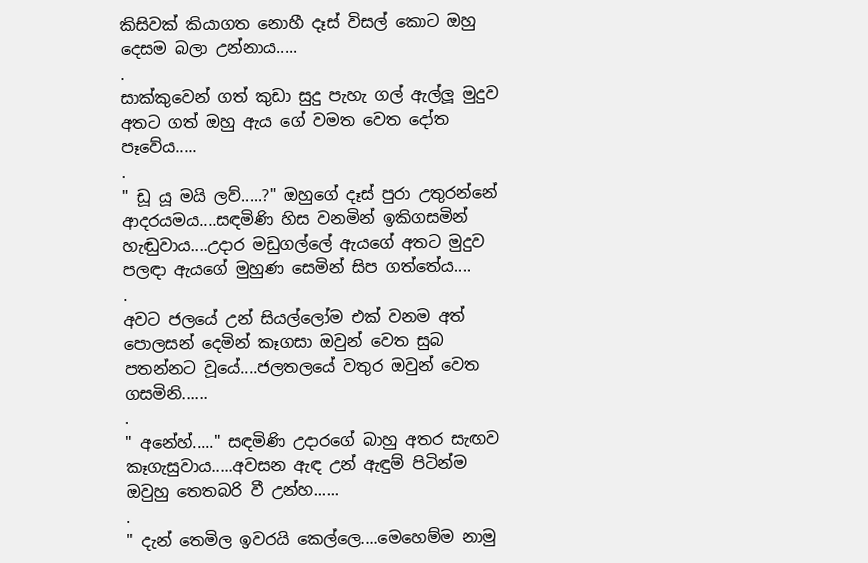කිසිවක් කියාගත නොහී දෑස් විසල් කොට ඔහු දෙසම බලා උන්නාය.....
.
සාක්කුවෙන් ගත් කුඩා සුදු පැහැ ගල් ඇල්ලූ මුදුව අතට ගත් ඔහු ඇය ගේ වමත වෙත දෝත පෑවේය.....
.
" ඩූ යූ මයි ලව්.....?" ඔහුගේ දෑස් පුරා උතුරන්නේ ආදරයමය....සඳමිණි හිස වනමින් ඉකිගසමින් හැඬුවාය....උදාර මඩුගල්ලේ ඇයගේ අතට මුදුව පලඳා ඇයගේ මුහුණ සෙමින් සිප ගත්තේය....
.
අවට ජලයේ උන් සියල්ලෝම එක් වනම අත් පොලසන් දෙමින් කෑගසා ඔවුන් වෙත සුබ පතන්නට වූයේ....ජලතලයේ වතුර ඔවුන් වෙත ගසමිනි......
.
" අනේහ්....." සඳමිණි උදාරගේ බාහු අතර සැඟව කෑගැසුවාය.....අවසන ඇඳ උන් ඇඳුම් පිටින්ම ඔවුහු තෙතබරි වී උන්හ......
.
" දැන් තෙමිල ඉවරයි කෙල්ලෙ....මෙහෙම්ම නාමු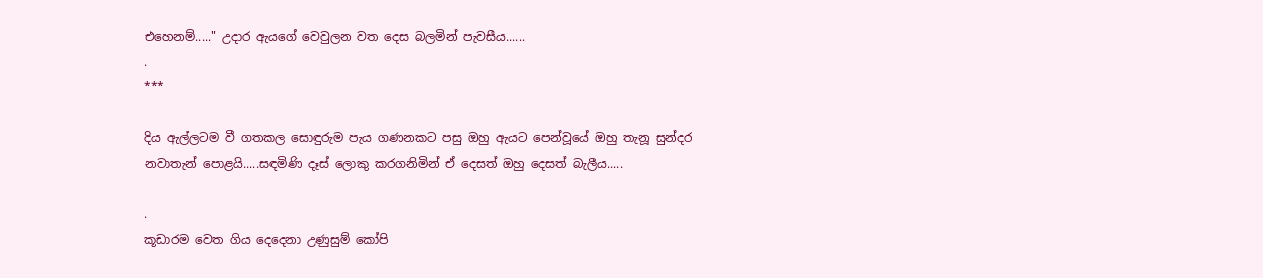එහෙනම්....." උදාර ඇයගේ වෙවුලන වත දෙස බලමින් පැවසීය......
.
***

දිය ඇල්ලටම වී ගතකල සොඳුරුම පැය ගණනකට පසු ඔහු ඇයට පෙන්වූයේ ඔහු තැනූ සුන්දර නවාතැන් පොළයි.....සඳමිණි දෑස් ලොකු කරගනිමින් ඒ දෙසත් ඔහු දෙසත් බැලීය.....

.
කූඩාරම වෙත ගිය දෙදෙනා උණුසුම් කෝපි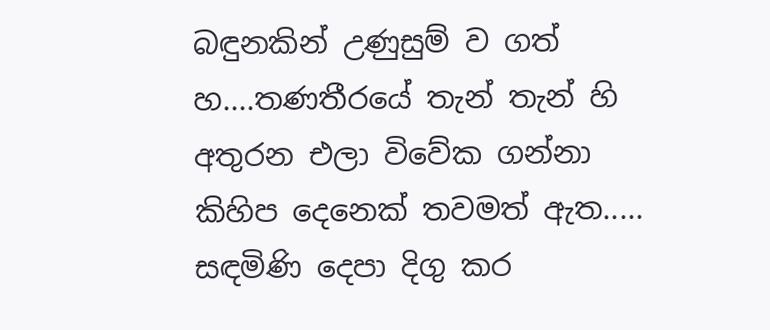බඳුනකින් උණුසුම් ව ගත් හ....තණතීරයේ තැන් තැන් හි අතුරන එලා විවේක ගන්නා කිහිප දෙනෙක් තවමත් ඇත.....
සඳමිණි දෙපා දිගු කර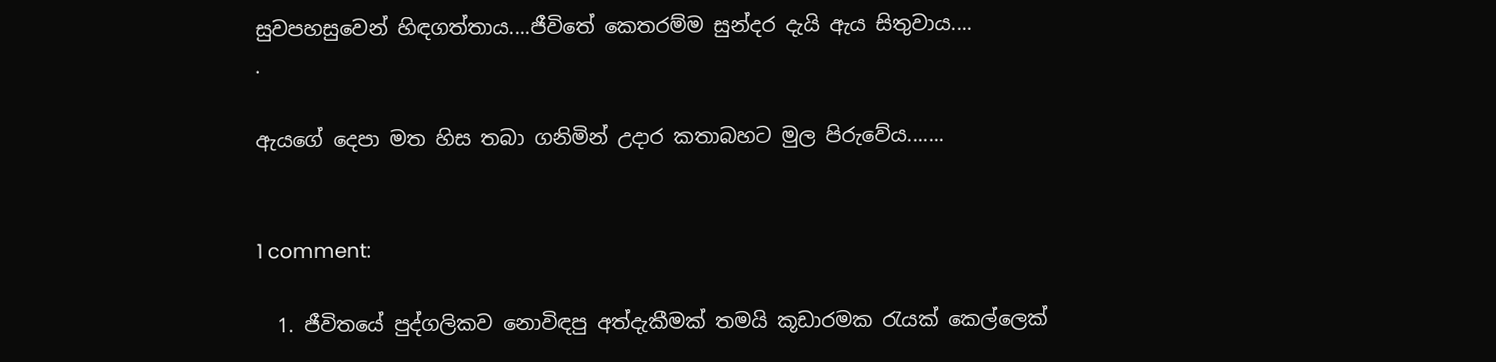සුවපහසුවෙන් හිඳගත්තාය....ජීවිතේ කෙතරම්ම සුන්දර දැයි ඇය සිතුවාය....
.

ඇයගේ දෙපා මත හිස තබා ගනිමින් උදාර කතාබහට මුල පිරුවේය.......


1 comment:

  1. ජීවිතයේ පුද්ගලිකව නොවිඳපු අත්දැකීමක් තමයි කූඩාරමක රැයක් කෙල්ලෙක්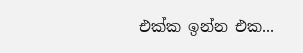එක්ක ඉන්න එක...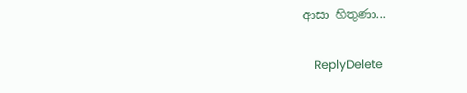ආසා හිතුණා...

    ReplyDelete